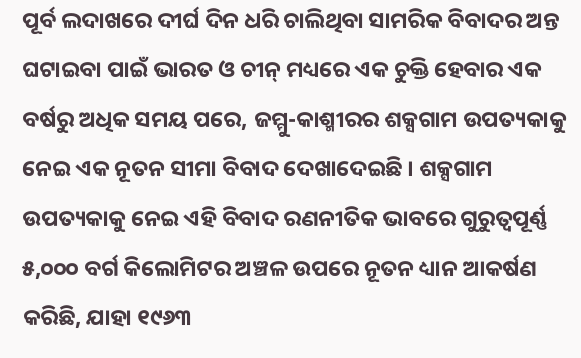ପୂର୍ବ ଲଦାଖରେ ଦୀର୍ଘ ଦିନ ଧରି ଚାଲିଥିବା ସାମରିକ ବିବାଦର ଅନ୍ତ ଘଟାଇବା ପାଇଁ ଭାରତ ଓ ଚୀନ୍ ମଧ୍ୟରେ ଏକ ଚୁକ୍ତି ହେବାର ଏକ ବର୍ଷରୁ ଅଧିକ ସମୟ ପରେ, ଜମ୍ମୁ-କାଶ୍ମୀରର ଶକ୍ସଗାମ ଉପତ୍ୟକାକୁ ନେଇ ଏକ ନୂତନ ସୀମା ବିବାଦ ଦେଖାଦେଇଛି । ଶକ୍ସଗାମ ଉପତ୍ୟକାକୁ ନେଇ ଏହି ବିବାଦ ରଣନୀତିକ ଭାବରେ ଗୁରୁତ୍ୱପୂର୍ଣ୍ଣ ୫,୦୦୦ ବର୍ଗ କିଲୋମିଟର ଅଞ୍ଚଳ ଉପରେ ନୂତନ ଧ୍ୟାନ ଆକର୍ଷଣ କରିଛି, ଯାହା ୧୯୬୩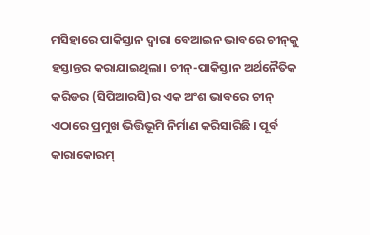ମସିହାରେ ପାକିସ୍ତାନ ଦ୍ୱାରା ବେଆଇନ ଭାବରେ ଚୀନ୍‌କୁ ହସ୍ତାନ୍ତର କରାଯାଇଥିଲା। ଚୀନ୍-ପାକିସ୍ତାନ ଅର୍ଥନୈତିକ କରିଡର (ସିପିଆରସି)ର ଏକ ଅଂଶ ଭାବରେ ଚୀନ୍ ଏଠାରେ ପ୍ରମୁଖ ଭିତ୍ତିଭୂମି ନିର୍ମାଣ କରିସାରିଛି । ପୂର୍ବ କାରାକୋରମ୍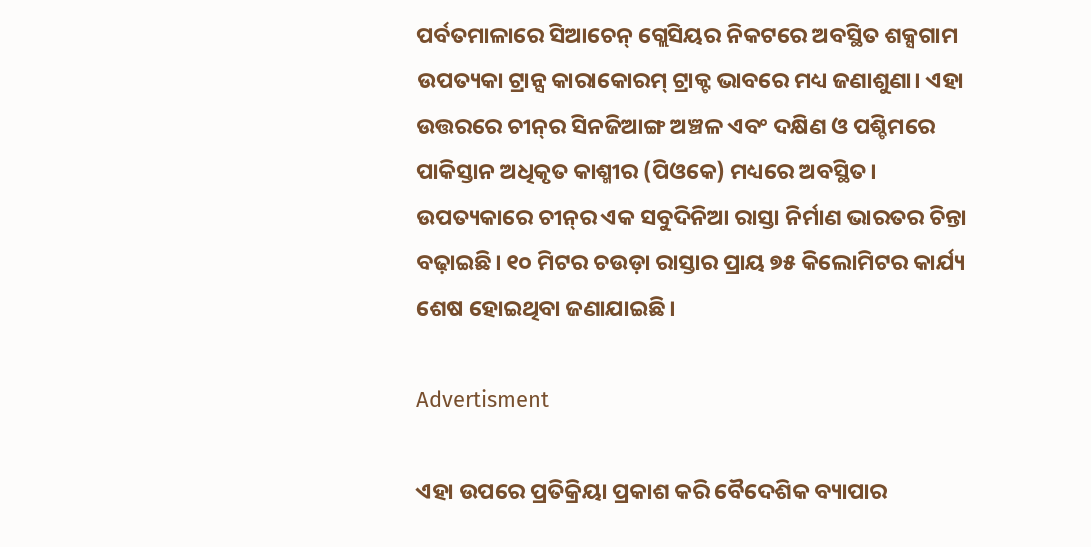ପର୍ବତମାଳାରେ ସିଆଚେନ୍ ଗ୍ଲେସିୟର ନିକଟରେ ଅବସ୍ଥିତ ଶକ୍ସଗାମ ଉପତ୍ୟକା ଟ୍ରାନ୍ସ କାରାକୋରମ୍ ଟ୍ରାକ୍ଟ ଭାବରେ ମଧ୍ୟ ଜଣାଶୁଣା। ଏହା ଉତ୍ତରରେ ଚୀନ୍‌ର ସିନଜିଆଙ୍ଗ ଅଞ୍ଚଳ ଏବଂ ଦକ୍ଷିଣ ଓ ପଶ୍ଚିମରେ ପାକିସ୍ତାନ ଅଧିକୃତ କାଶ୍ମୀର (ପିଓକେ) ମଧ୍ୟରେ ଅବସ୍ଥିତ। ଉପତ୍ୟକାରେ ଚୀନ୍‌ର ଏକ ସବୁଦିନିଆ ରାସ୍ତା ନିର୍ମାଣ ଭାରତର ଚିନ୍ତା ବଢ଼ାଇଛି। ୧୦ ମିଟର ଚଉଡ଼ା ରାସ୍ତାର ପ୍ରାୟ ୭୫ କିଲୋମିଟର କାର୍ଯ୍ୟ ଶେଷ ହୋଇଥିବା ଜଣାଯାଇଛି।

Advertisment

ଏହା ଉପରେ ପ୍ରତିକ୍ରିୟା ପ୍ରକାଶ କରି ବୈଦେଶିକ ବ୍ୟାପାର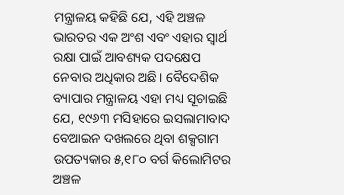ମନ୍ତ୍ରାଳୟ କହିଛି ଯେ, ଏହି ଅଞ୍ଚଳ ଭାରତର ଏକ ଅଂଶ ଏବଂ ଏହାର ସ୍ୱାର୍ଥ ରକ୍ଷା ପାଇଁ ଆବଶ୍ୟକ ପଦକ୍ଷେପ ନେବାର ଅଧିକାର ଅଛି। ବୈଦେଶିକ ବ୍ୟାପାର ମନ୍ତ୍ରାଳୟ ଏହା ମଧ୍ୟ ସୂଚାଇଛି ଯେ, ୧୯୬୩ ମସିହାରେ ଇସଲାମାବାଦ ବେଆଇନ ଦଖଲରେ ଥିବା ଶକ୍ସଗାମ ଉପତ୍ୟକାର ୫,୧୮୦ ବର୍ଗ କିଲୋମିଟର ଅଞ୍ଚଳ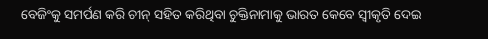ବେଜିଂକୁ ସମର୍ପଣ କରି ଚୀନ୍ ସହିତ କରିଥିବା ଚୁକ୍ତିନାମାକୁ ଭାରତ କେବେ ସ୍ୱୀକୃତି ଦେଇ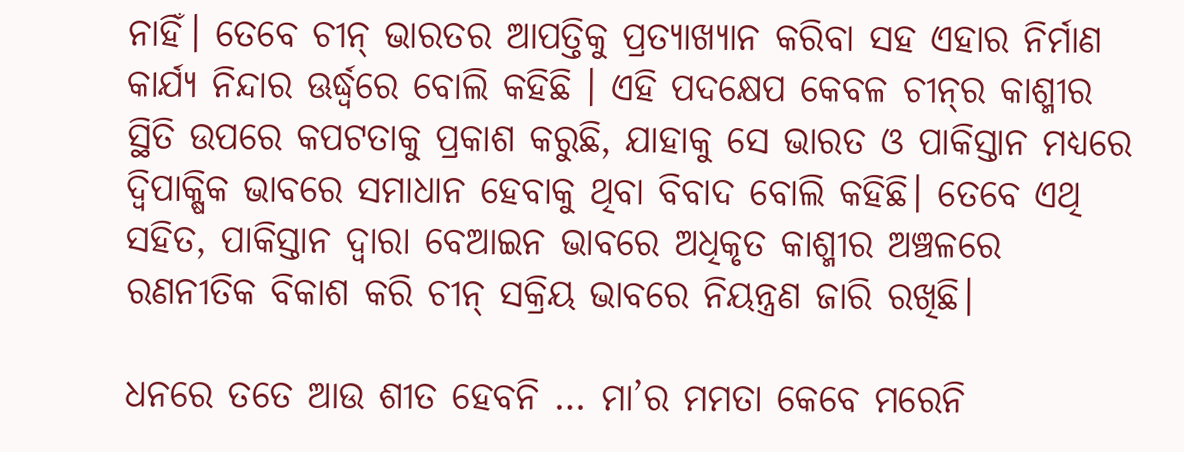ନାହିଁ। ତେବେ ଚୀନ୍ ଭାରତର ଆପତ୍ତିକୁ ପ୍ରତ୍ୟାଖ୍ୟାନ କରିବା ସହ ଏହାର ନିର୍ମାଣ କାର୍ଯ୍ୟ ନିନ୍ଦାର ଊର୍ଦ୍ଧ୍ୱରେ ବୋଲି କହିଛି । ଏହି ପଦକ୍ଷେପ କେବଳ ଚୀନ୍‌ର କାଶ୍ମୀର ସ୍ଥିତି ଉପରେ କପଟତାକୁ ପ୍ରକାଶ କରୁଛି, ଯାହାକୁ ସେ ଭାରତ ଓ ପାକିସ୍ତାନ ମଧ୍ୟରେ ଦ୍ୱିପାକ୍ଷିକ ଭାବରେ ସମାଧାନ ହେବାକୁ ଥିବା ବିବାଦ ବୋଲି କହିଛି। ତେବେ ଏଥି ସହିତ, ପାକିସ୍ତାନ ଦ୍ୱାରା ବେଆଇନ ଭାବରେ ଅଧିକୃତ କାଶ୍ମୀର ଅଞ୍ଚଳରେ ରଣନୀତିକ ବିକାଶ କରି ଚୀନ୍ ସକ୍ରିୟ ଭାବରେ ନିୟନ୍ତ୍ରଣ ଜାରି ରଖିଛି।

ଧନରେ ତତେ ଆଉ ଶୀତ ହେବନି … ମା’ର ମମତା କେବେ ମରେନି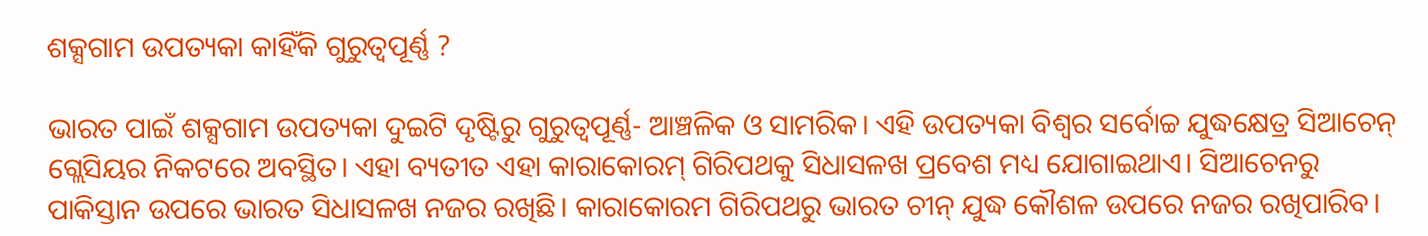ଶକ୍ସଗାମ ଉପତ୍ୟକା କାହିଁକି ଗୁରୁତ୍ୱପୂର୍ଣ୍ଣ ?

ଭାରତ ପାଇଁ ଶକ୍ସଗାମ ଉପତ୍ୟକା ଦୁଇଟି ଦୃଷ୍ଟିରୁ ଗୁରୁତ୍ୱପୂର୍ଣ୍ଣ- ଆଞ୍ଚଳିକ ଓ ସାମରିକ। ଏହି ଉପତ୍ୟକା ବିଶ୍ୱର ସର୍ବୋଚ୍ଚ ଯୁଦ୍ଧକ୍ଷେତ୍ର ସିଆଚେନ୍ ଗ୍ଲେସିୟର ନିକଟରେ ଅବସ୍ଥିତ। ଏହା ବ୍ୟତୀତ ଏହା କାରାକୋରମ୍ ଗିରିପଥକୁ ସିଧାସଳଖ ପ୍ରବେଶ ମଧ୍ୟ ଯୋଗାଇଥାଏ। ସିଆଚେନରୁ ପାକିସ୍ତାନ ଉପରେ ଭାରତ ସିଧାସଳଖ ନଜର ରଖିଛି। କାରାକୋରମ ଗିରିପଥରୁ ଭାରତ ଚୀନ୍ ଯୁଦ୍ଧ କୌଶଳ ଉପରେ ନଜର ରଖିପାରିବ।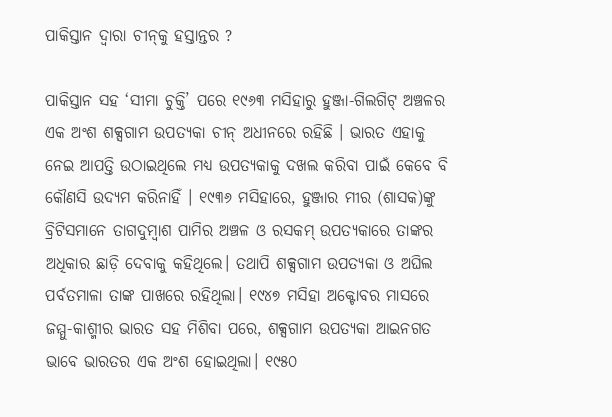ପାକିସ୍ତାନ ଦ୍ୱାରା ଚୀନ୍‌କୁ ହସ୍ତାନ୍ତର ?

ପାକିସ୍ତାନ ସହ ‘ସୀମା ଚୁକ୍ତି’ ପରେ ୧୯୬୩ ମସିହାରୁ ହୁଞ୍ଜା-ଗିଲଗିଟ୍ ଅଞ୍ଚଳର ଏକ ଅଂଶ ଶକ୍ସଗାମ ଉପତ୍ୟକା ଚୀନ୍ ଅଧୀନରେ ରହିଛି । ଭାରତ ଏହାକୁ ନେଇ ଆପତ୍ତି ଉଠାଇଥିଲେ ମଧ୍ୟ ଉପତ୍ୟକାକୁ ଦଖଲ କରିବା ପାଇଁ କେବେ ବି କୌଣସି ଉଦ୍ୟମ କରିନାହିଁ । ୧୯୩୬ ମସିହାରେ, ହୁଞ୍ଜାର ମୀର (ଶାସକ)ଙ୍କୁ ବ୍ରିଟିସମାନେ ତାଗଦୁମ୍ବାଶ ପାମିର ଅଞ୍ଚଳ ଓ ରସକମ୍ ଉପତ୍ୟକାରେ ତାଙ୍କର ଅଧିକାର ଛାଡ଼ି ଦେବାକୁ କହିଥିଲେ। ତଥାପି ଶକ୍ସଗାମ ଉପତ୍ୟକା ଓ ଅଘିଲ ପର୍ବତମାଳା ତାଙ୍କ ପାଖରେ ରହିଥିଲା। ୧୯୪୭ ମସିହା ଅକ୍ଟୋବର ମାସରେ ଜମ୍ମୁ-କାଶ୍ମୀର ଭାରତ ସହ ମିଶିବା ପରେ, ଶକ୍ସଗାମ ଉପତ୍ୟକା ଆଇନଗତ ଭାବେ ଭାରତର ଏକ ଅଂଶ ହୋଇଥିଲା। ୧୯୫୦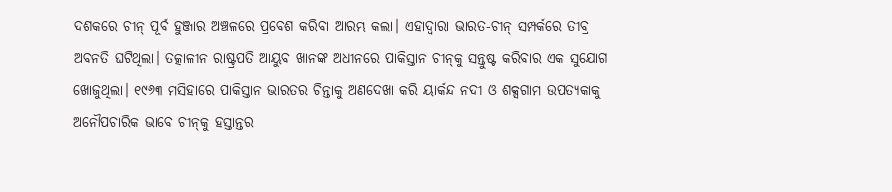ଦଶକରେ ଚୀନ୍ ପୂର୍ବ ହୁଞ୍ଜାର ଅଞ୍ଚଳରେ ପ୍ରବେଶ କରିବା ଆରମ୍ଭ କଲା। ଏହାଦ୍ୱାରା ଭାରତ-ଚୀନ୍ ସମ୍ପର୍କରେ ତୀବ୍ର ଅବନତି ଘଟିଥିଲା। ତତ୍କାଳୀନ ରାଷ୍ଟ୍ରପତି ଆୟୁବ ଖାନଙ୍କ ଅଧୀନରେ ପାକିସ୍ତାନ ଚୀନ୍‌କୁ ସନ୍ତୁଷ୍ଟ କରିବାର ଏକ ସୁଯୋଗ ଖୋଜୁଥିଲା। ୧୯୬୩ ମସିହାରେ ପାକିସ୍ତାନ ଭାରତର ଚିନ୍ତାକୁ ଅଣଦେଖା କରି ୟାର୍କନ୍ଦ ନଦୀ ଓ ଶକ୍ସଗାମ ଉପତ୍ୟକାକୁ ଅନୌପଚାରିକ ଭାବେ ଚୀନ୍‌କୁ ହସ୍ତାନ୍ତର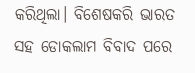କରିଥିଲା। ବିଶେଷକରି ଭାରତ ସହ ଡୋକଲାମ ବିବାଦ ପରେ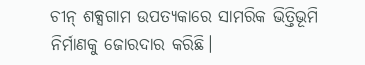ଚୀନ୍ ଶକ୍ସଗାମ ଉପତ୍ୟକାରେ ସାମରିକ ଭିତ୍ତିଭୂମି ନିର୍ମାଣକୁ ଜୋରଦାର କରିଛି।